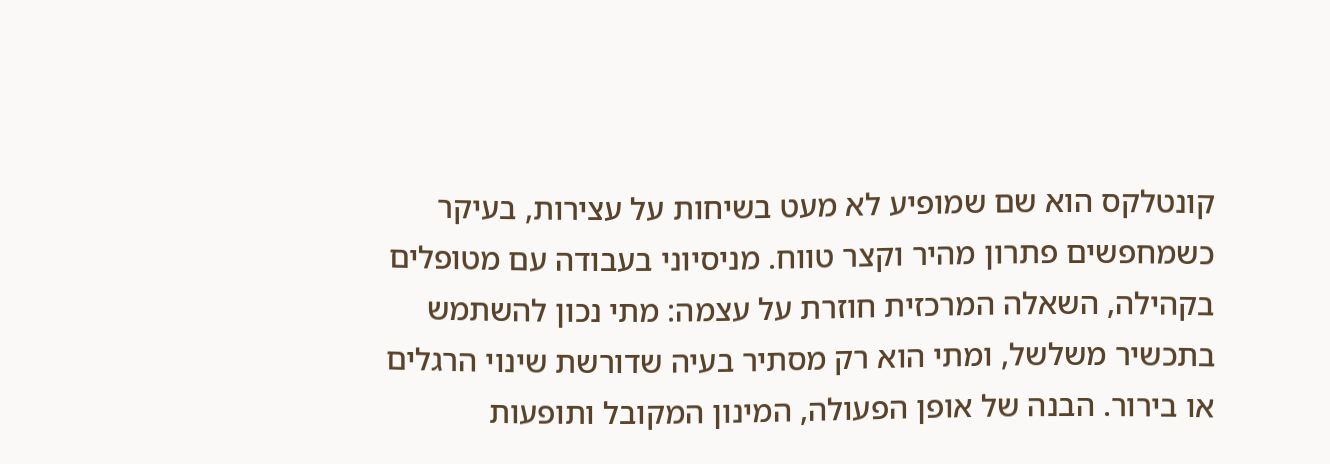קונטלקס הוא שם שמופיע לא מעט בשיחות על עצירות, בעיקר כשמחפשים פתרון מהיר וקצר טווח. מניסיוני בעבודה עם מטופלים בקהילה, השאלה המרכזית חוזרת על עצמה: מתי נכון להשתמש בתכשיר משלשל, ומתי הוא רק מסתיר בעיה שדורשת שינוי הרגלים או בירור. הבנה של אופן הפעולה, המינון המקובל ותופעות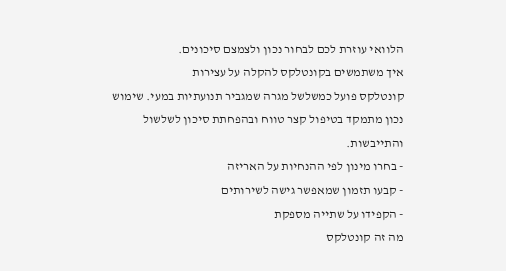הלוואי עוזרת לכם לבחור נכון ולצמצם סיכונים.
איך משתמשים בקונטלקס להקלה על עצירות
קונטלקס פועל כמשלשל מגרה שמגביר תנועתיות במעי. שימוש נכון מתמקד בטיפול קצר טווח ובהפחתת סיכון לשלשול והתייבשות.
- בחרו מינון לפי ההנחיות על האריזה
- קבעו תזמון שמאפשר גישה לשירותים
- הקפידו על שתייה מספקת
מה זה קונטלקס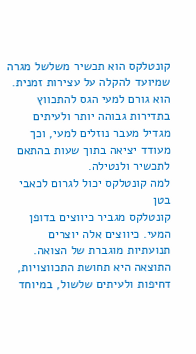קונטלקס הוא תכשיר משלשל מגרה שמיועד להקלה על עצירות זמנית. הוא גורם למעי הגס להתכווץ בתדירות גבוהה יותר ולעיתים מגדיל מעבר נוזלים למעי, וכך מעודד יציאה בתוך שעות בהתאם לתכשיר ולנטילה.
למה קונטלקס יכול לגרום לכאבי בטן
קונטלקס מגביר כיווצים בדופן המעי. כיווצים אלה יוצרים תנועתיות מוגברת של הצואה. התוצאה היא תחושת התכווצויות, דחיפות ולעיתים שלשול, במיוחד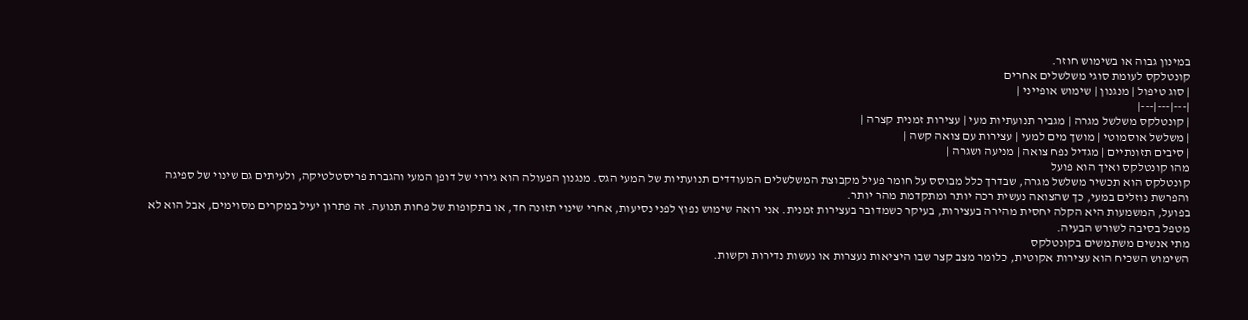במינון גבוה או בשימוש חוזר.
קונטלקס לעומת סוגי משלשלים אחרים
| סוג טיפול | מנגנון | שימוש אופייני |
|---|---|---|
| קונטלקס משלשל מגרה | מגביר תנועתיות מעי | עצירות זמנית קצרה |
| משלשל אוסמוטי | מושך מים למעי | עצירות עם צואה קשה |
| סיבים תזונתיים | מגדיל נפח צואה | מניעה ושגרה |
מהו קונטלקס ואיך הוא פועל
קונטלקס הוא תכשיר משלשל מגרה, שבדרך כלל מבוסס על חומר פעיל מקבוצת המשלשלים המעודדים תנועתיות של המעי הגס. מנגנון הפעולה הוא גירוי של דופן המעי והגברת פריסטלטיקה, ולעיתים גם שינוי של ספיגה והפרשת נוזלים במעי, כך שהצואה נעשית רכה יותר ומתקדמת מהר יותר.
בפועל, המשמעות היא הקלה יחסית מהירה בעצירות, בעיקר כשמדובר בעצירות זמנית. אני רואה שימוש נפוץ לפני נסיעות, אחרי שינוי תזונה חד, או בתקופות של פחות תנועה. זה פתרון יעיל במקרים מסוימים, אבל הוא לא מטפל בסיבה לשורש הבעיה.
מתי אנשים משתמשים בקונטלקס
השימוש השכיח הוא עצירות אקוטית, כלומר מצב קצר שבו היציאות נעצרות או נעשות נדירות וקשות.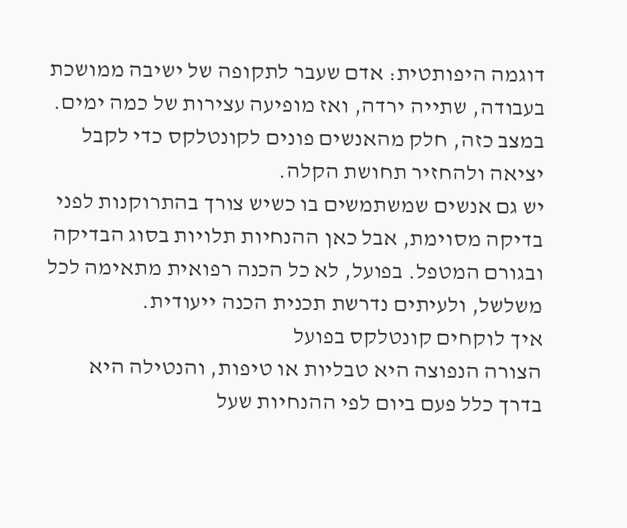דוגמה היפותטית: אדם שעבר לתקופה של ישיבה ממושכת בעבודה, שתייה ירדה, ואז מופיעה עצירות של כמה ימים. במצב כזה, חלק מהאנשים פונים לקונטלקס כדי לקבל יציאה ולהחזיר תחושת הקלה.
יש גם אנשים שמשתמשים בו כשיש צורך בהתרוקנות לפני בדיקה מסוימת, אבל כאן ההנחיות תלויות בסוג הבדיקה ובגורם המטפל. בפועל, לא כל הכנה רפואית מתאימה לכל משלשל, ולעיתים נדרשת תכנית הכנה ייעודית.
איך לוקחים קונטלקס בפועל
הצורה הנפוצה היא טבליות או טיפות, והנטילה היא בדרך כלל פעם ביום לפי ההנחיות שעל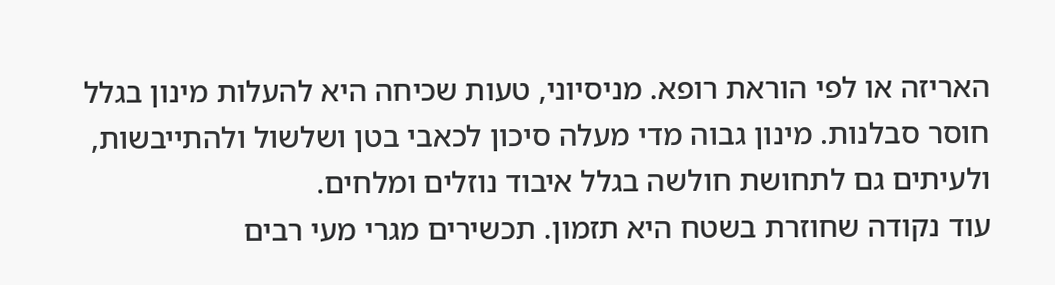האריזה או לפי הוראת רופא. מניסיוני, טעות שכיחה היא להעלות מינון בגלל חוסר סבלנות. מינון גבוה מדי מעלה סיכון לכאבי בטן ושלשול ולהתייבשות, ולעיתים גם לתחושת חולשה בגלל איבוד נוזלים ומלחים.
עוד נקודה שחוזרת בשטח היא תזמון. תכשירים מגרי מעי רבים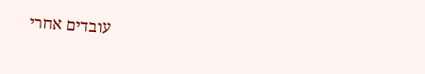עובדים אחרי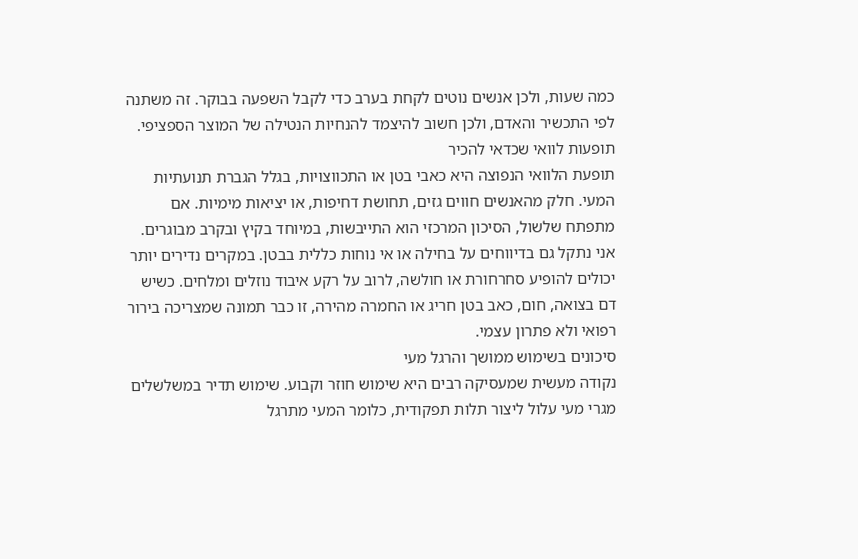כמה שעות, ולכן אנשים נוטים לקחת בערב כדי לקבל השפעה בבוקר. זה משתנה לפי התכשיר והאדם, ולכן חשוב להיצמד להנחיות הנטילה של המוצר הספציפי.
תופעות לוואי שכדאי להכיר
תופעת הלוואי הנפוצה היא כאבי בטן או התכווצויות, בגלל הגברת תנועתיות המעי. חלק מהאנשים חווים גזים, תחושת דחיפות, או יציאות מימיות. אם מתפתח שלשול, הסיכון המרכזי הוא התייבשות, במיוחד בקיץ ובקרב מבוגרים.
אני נתקל גם בדיווחים על בחילה או אי נוחות כללית בבטן. במקרים נדירים יותר יכולים להופיע סחרחורת או חולשה, לרוב על רקע איבוד נוזלים ומלחים. כשיש דם בצואה, חום, כאב בטן חריג או החמרה מהירה, זו כבר תמונה שמצריכה בירור רפואי ולא פתרון עצמי.
סיכונים בשימוש ממושך והרגל מעי
נקודה מעשית שמעסיקה רבים היא שימוש חוזר וקבוע. שימוש תדיר במשלשלים מגרי מעי עלול ליצור תלות תפקודית, כלומר המעי מתרגל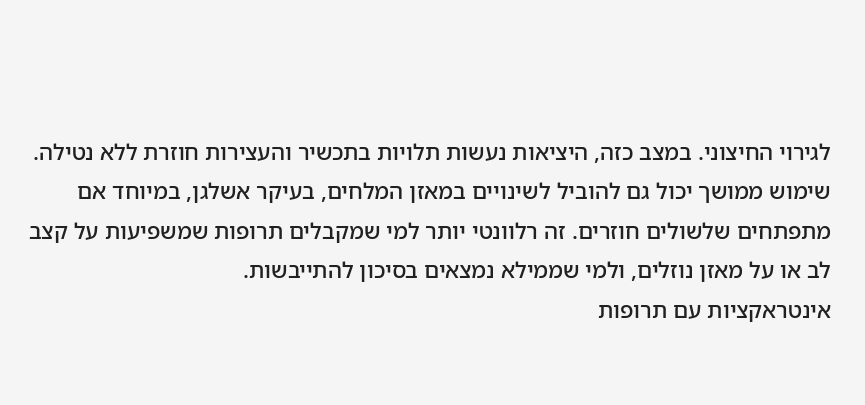לגירוי החיצוני. במצב כזה, היציאות נעשות תלויות בתכשיר והעצירות חוזרת ללא נטילה.
שימוש ממושך יכול גם להוביל לשינויים במאזן המלחים, בעיקר אשלגן, במיוחד אם מתפתחים שלשולים חוזרים. זה רלוונטי יותר למי שמקבלים תרופות שמשפיעות על קצב לב או על מאזן נוזלים, ולמי שממילא נמצאים בסיכון להתייבשות.
אינטראקציות עם תרופות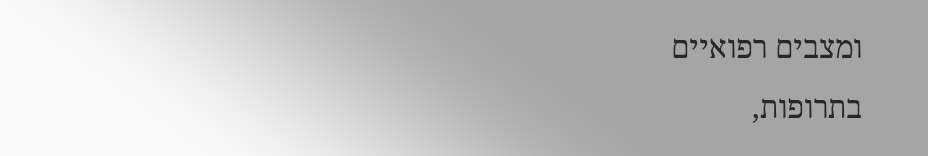ומצבים רפואיים
בתרופות,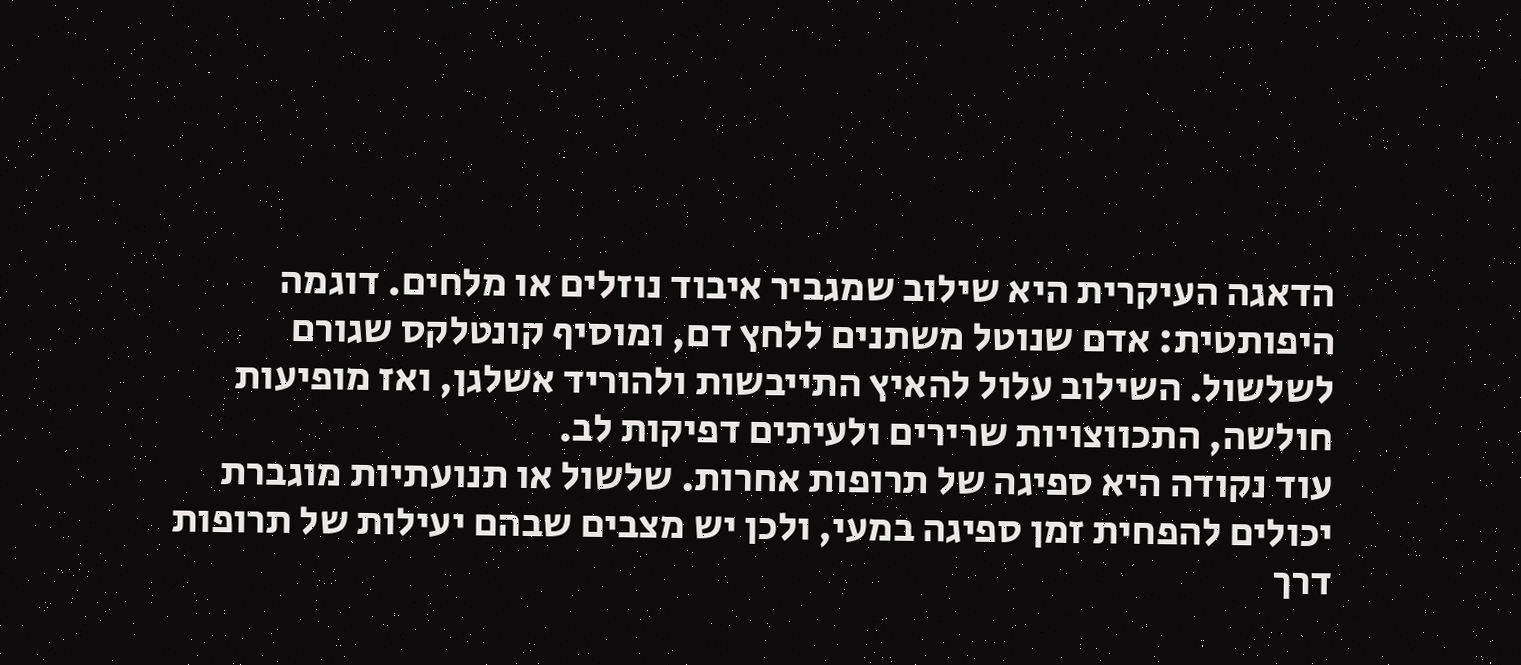הדאגה העיקרית היא שילוב שמגביר איבוד נוזלים או מלחים. דוגמה היפותטית: אדם שנוטל משתנים ללחץ דם, ומוסיף קונטלקס שגורם לשלשול. השילוב עלול להאיץ התייבשות ולהוריד אשלגן, ואז מופיעות חולשה, התכווצויות שרירים ולעיתים דפיקות לב.
עוד נקודה היא ספיגה של תרופות אחרות. שלשול או תנועתיות מוגברת יכולים להפחית זמן ספיגה במעי, ולכן יש מצבים שבהם יעילות של תרופות דרך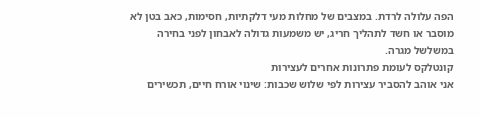הפה עלולה לרדת. במצבים של מחלות מעי דלקתיות, חסימות, כאב בטן לא מוסבר או חשד לתהליך חריג, יש משמעות גדולה לאבחון לפני בחירה במשלשל מגרה.
קונטלקס לעומת פתרונות אחרים לעצירות
אני אוהב להסביר עצירות לפי שלוש שכבות: שינוי אורח חיים, תכשירים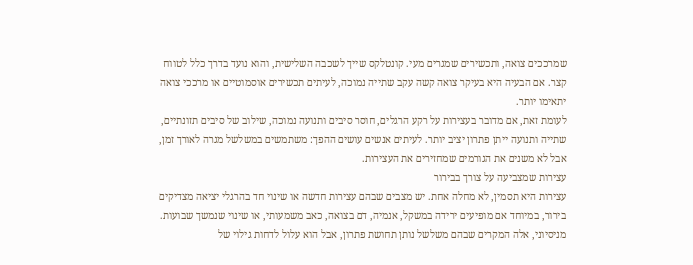שמרככים צואה, ותכשירים שמגרים מעי. קונטלקס שייך לשכבה השלישית, והוא נועד בדרך כלל לטווח קצר. אם הבעיה היא בעיקר צואה קשה עקב שתייה נמוכה, לעיתים תכשירים אוסמוטיים או מרככי צואה יתאימו יותר.
לעומת זאת, אם מדובר בעצירות על רקע הרגלים, חוסר סיבים ותנועה נמוכה, שילוב של סיבים תזונתיים, שתייה ותנועה ייתן פתרון יציב יותר. לעיתים אנשים עושים ההפך: משתמשים במשלשל מגרה לאורך זמן, אבל לא משנים את הגורמים שמחזירים את העצירות.
עצירות שמצביעה על צורך בבירור
עצירות היא תסמין, לא מחלה אחת. יש מצבים שבהם עצירות חדשה או שינוי חד בהרגלי יציאה מצדיקים בירור, במיוחד אם מופיעים ירידה במשקל, אנמיה, דם בצואה, כאב משמעותי, או שינוי שנמשך שבועות. מניסיוני, אלה המקרים שבהם משלשל נותן תחושת פתרון, אבל הוא עלול לדחות גילוי של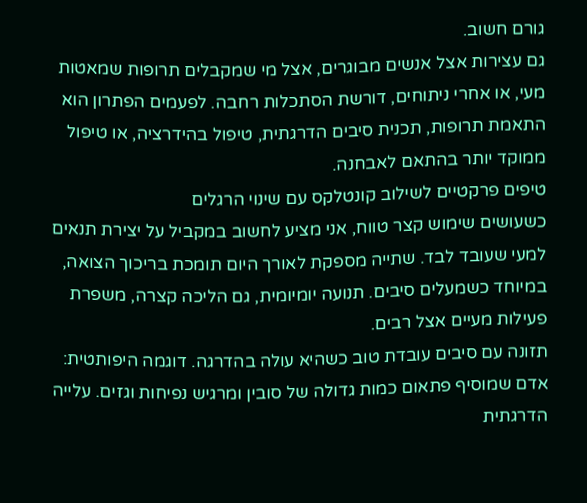גורם חשוב.
גם עצירות אצל אנשים מבוגרים, אצל מי שמקבלים תרופות שמאטות מעי, או אחרי ניתוחים, דורשת הסתכלות רחבה. לפעמים הפתרון הוא התאמת תרופות, תכנית סיבים הדרגתית, טיפול בהידרציה, או טיפול ממוקד יותר בהתאם לאבחנה.
טיפים פרקטיים לשילוב קונטלקס עם שינוי הרגלים
כשעושים שימוש קצר טווח, אני מציע לחשוב במקביל על יצירת תנאים למעי שעובד לבד. שתייה מספקת לאורך היום תומכת בריכוך הצואה, במיוחד כשמעלים סיבים. תנועה יומיומית, גם הליכה קצרה, משפרת פעילות מעיים אצל רבים.
תזונה עם סיבים עובדת טוב כשהיא עולה בהדרגה. דוגמה היפותטית: אדם שמוסיף פתאום כמות גדולה של סובין ומרגיש נפיחות וגזים. עלייה הדרגתית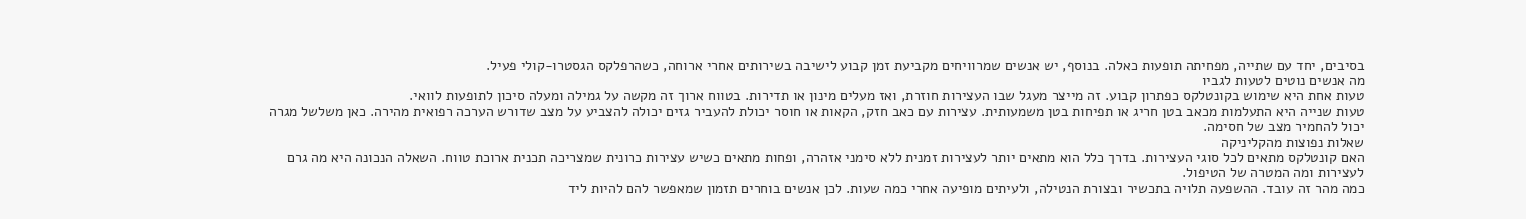בסיבים, יחד עם שתייה, מפחיתה תופעות כאלה. בנוסף, יש אנשים שמרוויחים מקביעת זמן קבוע לישיבה בשירותים אחרי ארוחה, כשהרפלקס הגסטרו-קולי פעיל.
מה אנשים נוטים לטעות לגביו
טעות אחת היא שימוש בקונטלקס כפתרון קבוע. זה מייצר מעגל שבו העצירות חוזרת, ואז מעלים מינון או תדירות. בטווח ארוך זה מקשה על גמילה ומעלה סיכון לתופעות לוואי.
טעות שנייה היא התעלמות מכאב בטן חריג או תפיחות בטן משמעותית. עצירות עם כאב חזק, הקאות או חוסר יכולת להעביר גזים יכולה להצביע על מצב שדורש הערכה רפואית מהירה. כאן משלשל מגרה יכול להחמיר מצב של חסימה.
שאלות נפוצות מהקליניקה
האם קונטלקס מתאים לכל סוגי העצירות. בדרך כלל הוא מתאים יותר לעצירות זמנית ללא סימני אזהרה, ופחות מתאים כשיש עצירות כרונית שמצריכה תכנית ארוכת טווח. השאלה הנכונה היא מה גרם לעצירות ומה המטרה של הטיפול.
כמה מהר זה עובד. ההשפעה תלויה בתכשיר ובצורת הנטילה, ולעיתים מופיעה אחרי כמה שעות. לכן אנשים בוחרים תזמון שמאפשר להם להיות ליד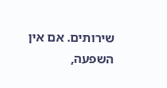שירותים. אם אין השפעה,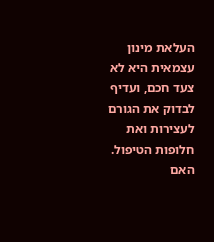העלאת מינון עצמאית היא לא צעד חכם, ועדיף לבדוק את הגורם לעצירות ואת חלופות הטיפול.
האם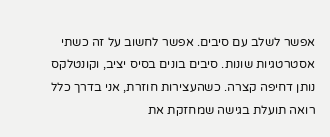אפשר לשלב עם סיבים. אפשר לחשוב על זה כשתי אסטרטגיות שונות. סיבים בונים בסיס יציב, וקונטלקס נותן דחיפה קצרה. כשהעצירות חוזרת, אני בדרך כלל רואה תועלת בגישה שמחזקת את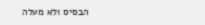הבסיס ולא מעלה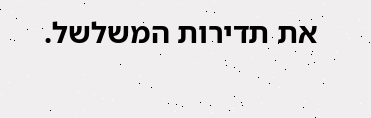את תדירות המשלשל.